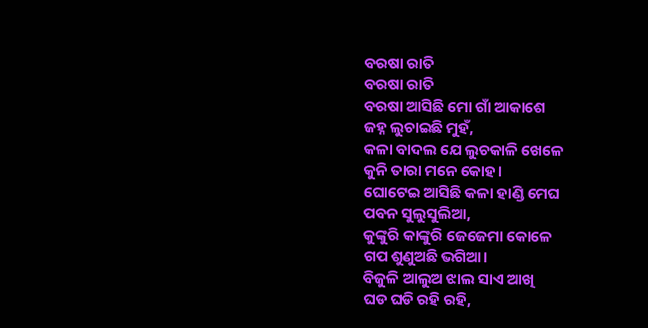ବରଷା ରାତି
ବରଷା ରାତି
ବରଷା ଆସିଛି ମୋ ଗାଁ ଆକାଶେ
ଜହ୍ନ ଲୁଚାଇଛି ମୁହଁ,
କଳା ବାଦଲ ଯେ ଲୁଚକାଳି ଖେଳେ
କୁନି ତାରା ମନେ କୋହ।
ଘୋଟେଇ ଆସିଛି କଳା ହାଣ୍ଡି ମେଘ
ପବନ ସୁଲୁସୁଲିଆ,
କୁଙ୍କୁରି କାଙ୍କୁରି ଜେଜେମା କୋଳେ
ଗପ ଶୁଣୁଅଛି ଭଗିଆ।
ବିଜୁଳି ଆଲୁଅ ଝାଲ ସାଏ ଆଖି
ଘଡ ଘଡି ରହି ରହି,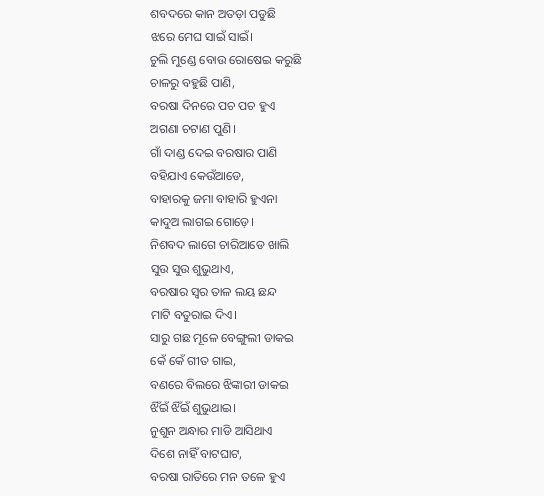ଶବଦରେ କାନ ଅତଡ଼ା ପଡୁଛି
ଝରେ ମେଘ ସାଇଁ ସାଇଁ।
ଚୁଲି ମୁଣ୍ଡେ ବୋଉ ରୋଷେଇ କରୁଛି
ଚାଳରୁ ବହୁଛି ପାଣି,
ବରଷା ଦିନରେ ପଚ ପଚ ହୁଏ
ଅଗଣା ଚଟାଣ ପୁଣି।
ଗାଁ ଦାଣ୍ଡ ଦେଇ ବରଷାର ପାଣି
ବହିଯାଏ କେଉଁଆଡେ,
ବାହାରକୁ ଜମା ବାହାରି ହୁଏନା
କାଦୁଅ ଲାଗଇ ଗୋଡ଼େ।
ନିଶବଦ ଲାଗେ ଚାରିଆଡେ ଖାଲି
ସୁଉ ସୁଉ ଶୁଭୁଥାଏ,
ବରଷାର ସ୍ୱର ତାଳ ଲୟ ଛନ୍ଦ
ମାଟି ବତୁରାଇ ଦିଏ।
ସାରୁ ଗଛ ମୂଳେ ବେଙ୍ଗୁଲୀ ଡାକଇ
କେଁ କେଁ ଗୀତ ଗାଇ,
ବଣରେ ବିଲରେ ଝିଙ୍କାରୀ ଡାକଇ
ଝିଁଇଁ ଝିଁଇଁ ଶୁଭୁଥାଇ।
ନୁଶୁନ ଅନ୍ଧାର ମାଡି ଆସିଥାଏ
ଦିଶେ ନାହିଁ ବାଟଘାଟ,
ବରଷା ରାତିରେ ମନ ତଳେ ହୁଏ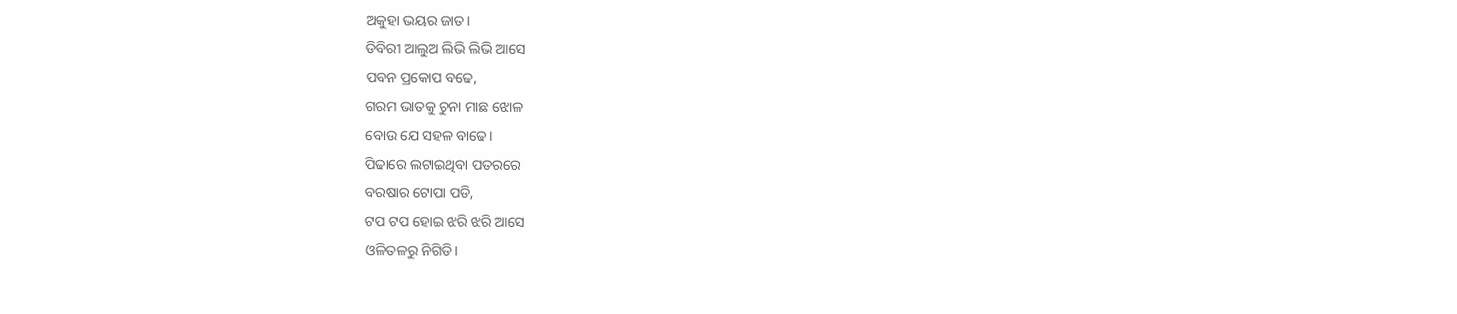ଅକୁହା ଭୟର ଜାତ।
ଡିବିରୀ ଆଲୁଅ ଲିଭି ଲିଭି ଆସେ
ପବନ ପ୍ରକୋପ ବଢେ,
ଗରମ ଭାତକୁ ଚୁନା ମାଛ ଝୋଳ
ବୋଉ ଯେ ସହଳ ବାଢେ।
ପିଢାରେ ଲଟାଇଥିବା ପତରରେ
ବରଷାର ଟୋପା ପଡି,
ଟପ ଟପ ହୋଇ ଝରି ଝରି ଆସେ
ଓଳିତଳରୁ ନିଗିଡି।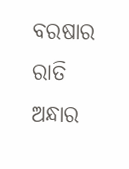ବରଷାର ରାତି ଅନ୍ଧାର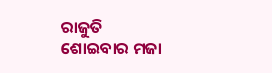ରାଜୁତି
ଶୋଇବାର ମଜା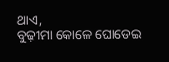ଥାଏ,
ବୁଢ଼ୀମା କୋଳେ ଘୋଡେଇ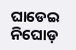ଘାଡେଇ
ନିଘୋଡ଼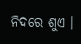ନିଦରେ ଶୁଏ ।